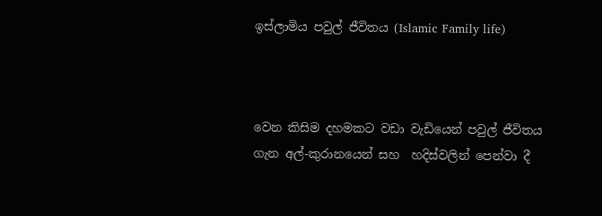ඉස්ලාමිය පවුල් ජීවිතය (Islamic Family life)



වෙන කිසිම දහමකට වඩා වැඩියෙන් පවුල් ජීවිතය ගැන අල්-කුරානයෙන් සහ  හදිස්වලින් පෙන්වා දී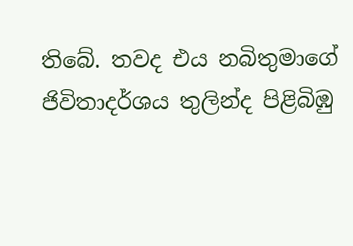තිබේ. තවද එය නබිතුමාගේ ජිවිතාදර්ශය තුලින්ද පිළිබිඹු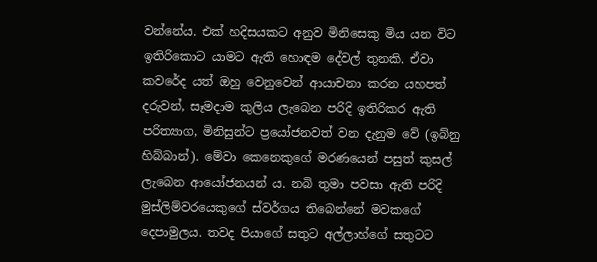වන්නේය. එක් හදිසයකට අනුව මිනිසෙකු මිය යන විට ඉතිරිකොට යාමට ඇති හොඳම දේවල් තුනකි. ඒවා කවරේද යත් ඔහු වෙනුවෙන් ආයාචනා කරන යහපත් දරුවන්, සෑමදාම කුලිය ලැබෙන පරිදි ඉතිරිකර ඇති පරිත්‍යාග, මිනිසුන්ට ප්‍රයෝජනවත් වන දැනුම වේ (ඉබ්නු හිබ්බාන්). මේවා කෙනෙකුගේ මරණයෙන් පසුත් කුසල් ලැබෙන ආයෝජනයන් ය. නබි තුමා පවසා ඇති පරිදි මුස්ලිම්වරයෙකුගේ ස්වර්ගය තිබෙන්නේ මවකගේ දෙපාමුලය. තවද පියාගේ සතුට අල්ලාහ්ගේ සතුටට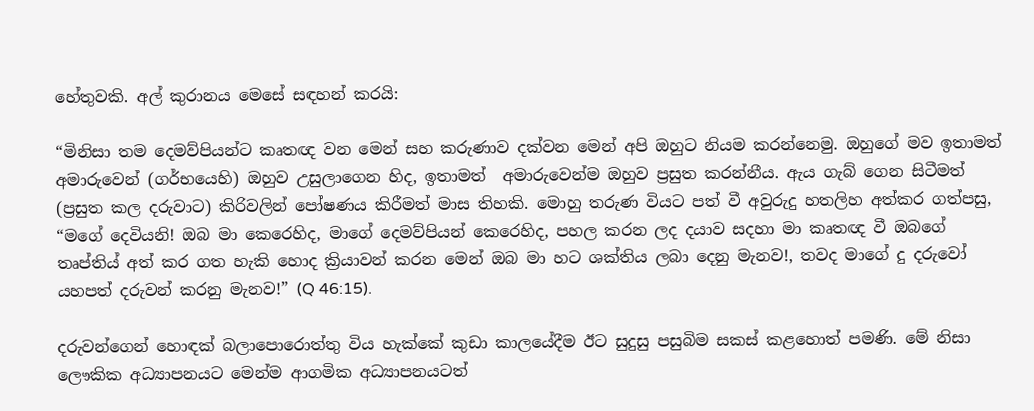හේතුවකි. අල් කුරානය මෙසේ සඳහන් කරයි:

“මිනිසා තම දෙමව්පියන්ට කෘතඥ වන මෙන් සහ කරුණාව දක්වන මෙන් අපි ඔහුට නියම කරන්නෙමු. ඔහුගේ මව ඉතාමත් අමාරුවෙන් (ගර්භයෙහි) ඔහුව උසුලාගෙන හිද, ඉතාමත්  අමාරුවෙන්ම ඔහුව ප්‍රසුත කරන්නීය. ඇය ගැබ් ගෙන සිටීමත් (ප්‍රසුත කල දරුවාට) කිරිවලින් පෝෂණය කිරීමත් මාස තිහකි. මොහු තරුණ වියට පත් වී අවුරුදු හතලිහ අත්කර ගත්පසු, “මගේ දෙවියනි! ඔබ මා කෙරෙහිද, මාගේ දෙමව්පියන් කෙරෙහිද, පහල කරන ලද දයාව සදහා මා කෘතඥ වී ඔබගේ තෘප්තිය් අත් කර ගත හැකි හොද ක්‍රියාවන් කරන මෙන් ඔබ මා හට ශක්තිය ලබා දෙනු මැනව!, තවද මාගේ දු දරුවෝ යහපත් දරුවන් කරනු මැනව!” (Q 46:15).

දරුවන්ගෙන් හොඳක් බලාපොරොත්තු විය හැක්කේ කුඩා කාලයේදීම ඊට සුදුසු පසුබිම සකස් කළහොත් පමණි. මේ නිසා ලෞකික අධ්‍යාපනයට මෙන්ම ආගමික අධ්‍යාපනයටත්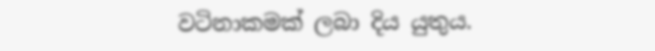වටිනාකමක් ලබා දිය යුතුය.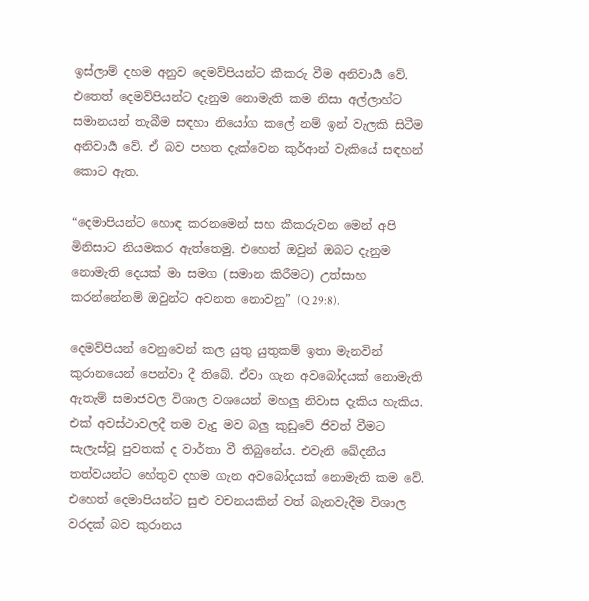ඉස්ලාම් දහම අනුව දෙමව්පියන්ට කීකරු වීම අනිවාර්‍ය වේ. එතෙත් දෙමව්පියන්ට දැනුම නොමැති කම නිසා අල්ලාහ්ට සමානයන් තැබීම සඳහා නියෝග කලේ නම් ඉන් වැලකි සිටීම අනිවාර්‍ය වේ. ඒ බව පහත දැක්වෙන කුර්ආන් වැකියේ සඳහන් කොට ඇත.

“දෙමාපියන්ට හොඳ කරනමෙන් සහ කීකරුවන මෙන් අපි මිනිසාට නියමකර ඇත්තෙමු. එහෙත් ඔවුන් ඔබට දැනුම නොමැති දෙයක් මා සමග (සමාන කිරීමට) උත්සාහ කරන්නේනම් ඔවුන්ට අවනත නොවනු” (Q 29:8).

දෙමව්පියන් වෙනුවෙන් කල යුතු යුතුකම් ඉතා මැනවින් කුරානයෙන් පෙන්වා දී තිබේ. ඒවා ගැන අවබෝදයක් නොමැති ඇතැම් සමාජවල විශාල වශයෙන් මහලු නිවාස දැකිය හැකිය. එක් අවස්ථාවලදී තම වැදු මව බලු කුඩුවේ ජිවත් වීමට සැලැස්වූ පුවතක් ද වාර්තා වී තිබුනේය. එවැනි ඛේදනීය තත්වයන්ට හේතුව දහම ගැන අවබෝදයක් නොමැති කම වේ. එහෙත් දෙමාපියන්ට සුළු වචනයකින් වත් බැනවැදීම විශාල වරදක් බව කුරානය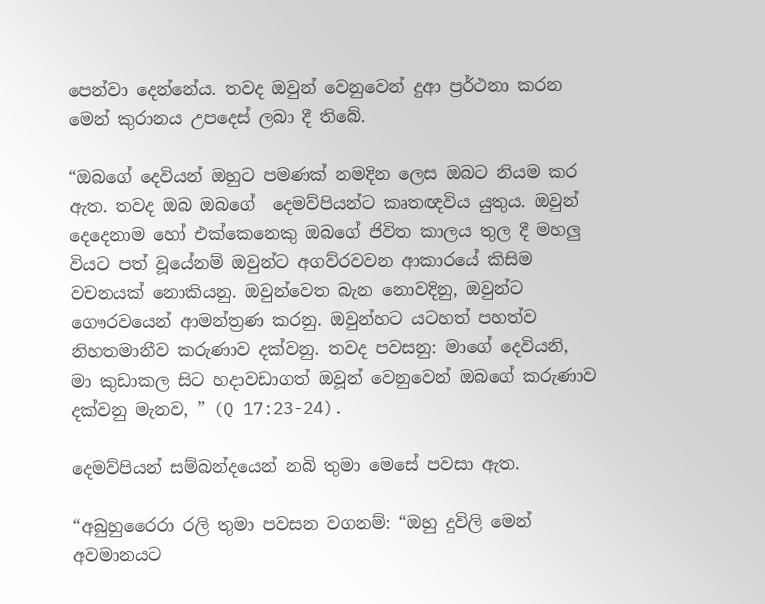පෙන්වා දෙන්නේය. තවද ඔවුන් වෙනුවෙන් දුආ ප්‍රර්ථනා කරන මෙන් කුරානය උපදෙස් ලබා දී තිබේ.

“ඔබගේ දෙවියන් ඔහුට පමණක් නමදින ලෙස ඔබට නියම කර ඇත. තවද ඔබ ඔබගේ  දෙමව්පියන්ට කෘතඥවිය යුතුය. ඔවුන් දෙදෙනාම හෝ එක්කෙනෙකු ඔබගේ ජිවිත කාලය තුල දී මහලු වියට පත් වූයේනම් ඔවුන්ට අගව්රවවන ආකාරයේ කිසිම වචනයක් නොකියනු. ඔවුන්වෙත බැන නොවදිනු, ඔවුන්ට ගෞරවයෙන් ආමන්ත්‍රණ කරනු. ඔවුන්හට යටහත් පහත්ව නිහතමානීව කරුණාව දක්වනු. තවද පවසනු: මාගේ දෙවියනි, මා කුඩාකල සිට හදාවඩාගත් ඔවූන් වෙනුවෙන් ඔබගේ කරුණාව දක්වනු මැනව, ” (Q 17:23-24).

දෙමව්පියන් සම්බන්දයෙන් නබි තුමා මෙසේ පවසා ඇත.

“අබුහුරෛරා රලි තුමා පවසන වගනම්: “ඔහු දුවිලි මෙන් අවමානයට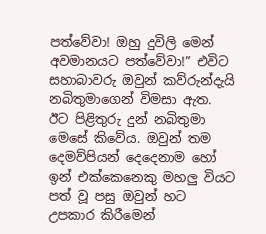පත්වේවා! ඔහු දුවිලි මෙන් අවමානයට පත්වේවා!” එවිට සහාබාවරු ඔවුන් කව්රුන්දැයි නබිතුමාගෙන් විමසා ඇත. ඊට පිළිතුරු දුන් නබිතුමා මෙසේ කිවේය. ඔවුන් තම දෙමව්පියන් දෙදෙනාම හෝ ඉන් එක්කෙනෙකු මහලු වියට පත් වූ පසු ඔවුන් හට උපකාර කිරීමෙන්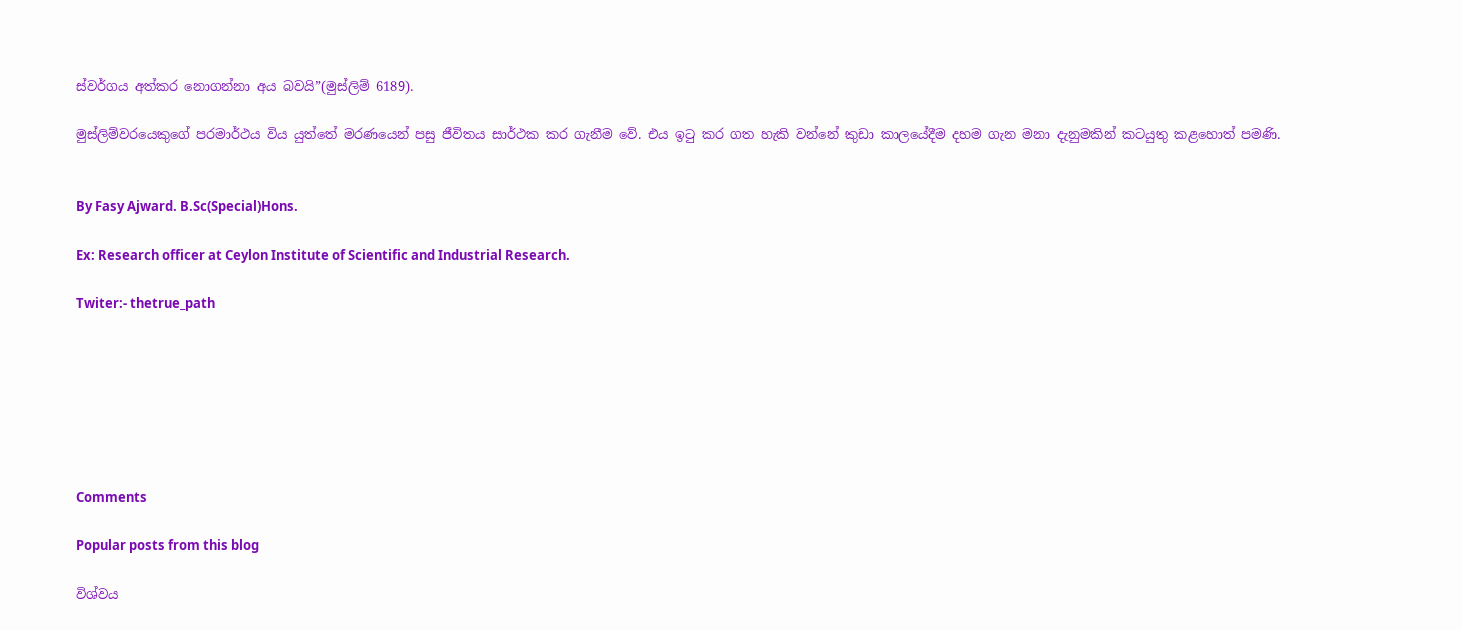ස්වර්ගය අත්කර නොගන්නා අය බවයි”(මුස්ලිම් 6189).

මුස්ලිම්වරයෙකුගේ පරමාර්ථය විය යුත්තේ මරණයෙන් පසු ජීවිතය සාර්ථක කර ගැනීම වේ. එය ඉටු කර ගත හැකි වන්නේ කුඩා කාලයේදීම දහම ගැන මනා දැනුමකින් කටයුතු කළහොත් පමණි.


By Fasy Ajward. B.Sc(Special)Hons.

Ex: Research officer at Ceylon Institute of Scientific and Industrial Research.

Twiter:- thetrue_path







Comments

Popular posts from this blog

විශ්වය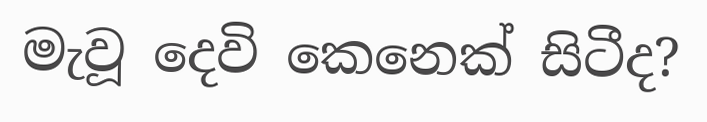මැවූ දෙවි කෙනෙක් සිටීද?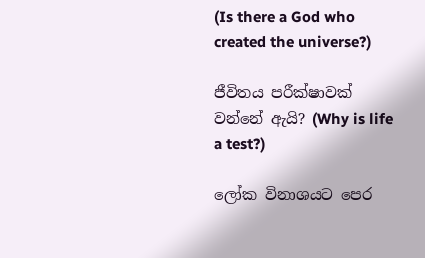(Is there a God who created the universe?)

ජීවිතය පරීක්ෂාවක් වන්නේ ඇයි? (Why is life a test?)

ලෝක විනාශයට පෙර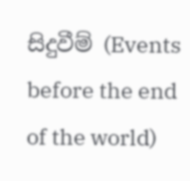සිදුවීම් (Events before the end of the world)